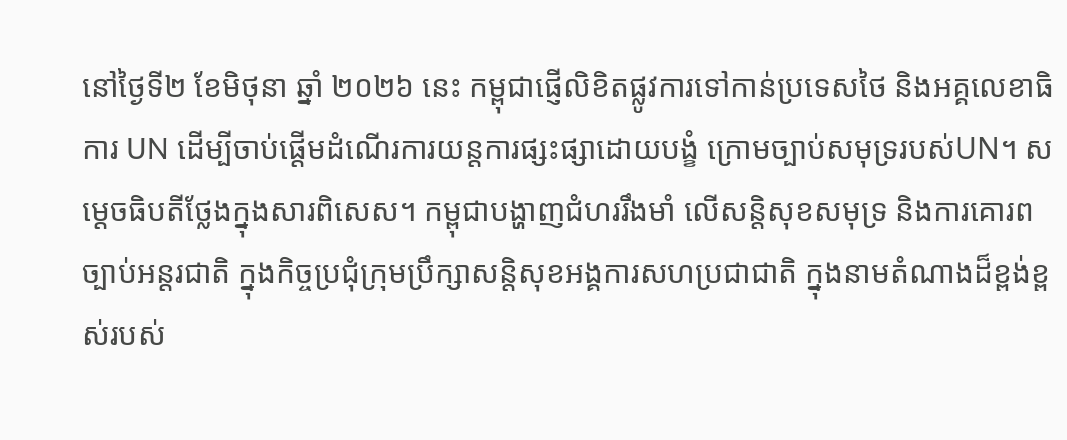នៅថ្ងៃទី២ ខែមិថុនា ឆ្នាំ ២០២៦ នេះ កម្ពុជាផ្ញើលិខិតផ្លូវការទៅកាន់ប្រទេសថៃ និងអគ្គលេខាធិការ UN ដើម្បីចាប់ផ្ដើមដំណើរការយន្តការផ្សះផ្សាដោយបង្ខំ ក្រោមច្បាប់សមុទ្ររបស់UN។ សម្ដេចធិបតីថ្លែងក្នុងសារពិសេស។ កម្ពុជាបង្ហាញជំហររឹងមាំ លើសន្តិសុខសមុទ្រ និងការគោរពច្បាប់អន្តរជាតិ ក្នុងកិច្ចប្រជុំក្រុមប្រឹក្សាសន្តិសុខអង្គការសហប្រជាជាតិ ក្នុងនាមតំណាងដ៏ខ្ពង់ខ្ពស់របស់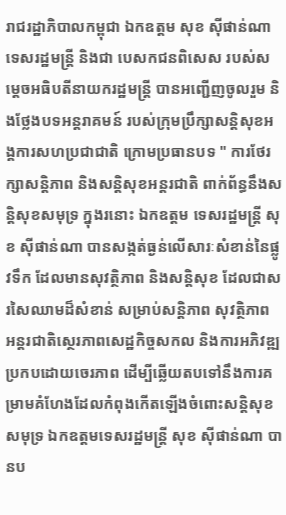រាជរដ្ឋាភិបាលកម្ពុជា ឯកឧត្តម សុខ ស៊ីផាន់ណា ទេសរដ្ឋមន្ត្រី និងជា បេសកជនពិសេស របស់សម្ដេចអធិបតីនាយករដ្ឋមន្ត្រី បានអញ្ជើញចូលរួម និងថ្លែងបទអន្តរាគមន៍ របស់ក្រុមប្រឹក្សាសន្តិសុខអង្គការសហប្រជាជាតិ ក្រោមប្រធានបទ " ការថែរក្សាសន្តិភាព និងសន្តិសុខអន្តរជាតិ ពាក់ព័ន្ធនឹងសន្តិសុខសមុទ្រ ក្នុងរនោះ ឯកឧត្តម ទេសរដ្ឋមន្ត្រី សុខ ស៊ីផាន់ណា បានសង្កត់ធ្ងន់លើសារៈសំខាន់នៃផ្លូវទឹក ដែលមានសុវត្ថិភាព និងសន្តិសុខ ដែលជាសរសៃឈាមដ៏សំខាន់ សម្រាប់សន្តិភាព សុវត្ថិភាព អន្តរជាតិស្ថេរភាពសេដ្ឋកិច្ចសកល និងការអភិវឌ្ឍប្រកបដោយចេរភាព ដើម្បីឆ្លើយតបទៅនឹងការគម្រាមគំហែងដែលកំពុងកើតឡើងចំពោះសន្តិសុខសមុទ្រ ឯកឧត្តមទេសរដ្ឋមន្ត្រី សុខ ស៊ីផាន់ណា បានប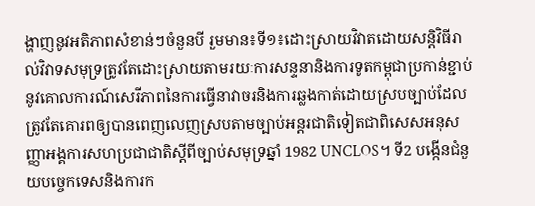ង្ហាញនូវអតិភាពសំខាន់ៗចំនួនបី រួមមាន៖ទី១៖ដោះស្រាយវិវាតដោយសន្តិវិធីរាល់វិវាទសមុទ្រត្រូវតែដោះស្រាយតាមរយៈការសន្ទនានិងការទូតកម្ពុជាប្រកាន់ខ្ជាប់នូវគោលការណ៍សេរីភាពនៃការធ្វើនាវាចរនិងការឆ្លងកាត់ដោយស្របច្បាប់ដែលត្រូវតែគោរពឲ្យបានពេញលេញស្របតាមច្បាប់អន្តរជាតិទៀតជាពិសេសអនុសញ្ញាអង្គការសហប្រជាជាតិស្ដីពីច្បាប់សមុទ្រឆ្នាំ 1982 UNCLOS។ ទី2 បង្កើនជំនួយបច្ចេកទេសនិងការក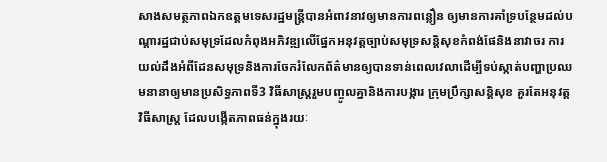សាងសមត្ថភាពឯកឧត្តមទេសរដ្ឋមន្ត្រីបានអំពាវនាវឲ្យមានការពន្លឿន ឲ្យមានការគាំទ្របន្ថែមដល់បណ្ដារដ្ឋជាប់សមុទ្រដែលកំពុងអភិវឌ្ឍលើផ្នែកអនុវត្តច្បាប់សមុទ្រសន្តិសុខកំពង់ផែនិងនាវាចរ ការយល់ដឹងអំពីដែនសមុទ្រនិងការចែករំលែកព័ត៌មានឲ្យបានទាន់ពេលវេលាដើម្បីទប់ស្កាត់បញ្ហាប្រឈមនានាឲ្យមានប្រសិទ្ធភាពទី3 វិធីសាស្រ្តរួមបញ្ចូលគ្នានិងការបង្ការ ក្រុមប្រឹក្សាសន្តិសុខ គួរតែអនុវត្តវិធីសាស្រ្ត ដែលបង្កើតភាពធន់ក្នុងរយៈ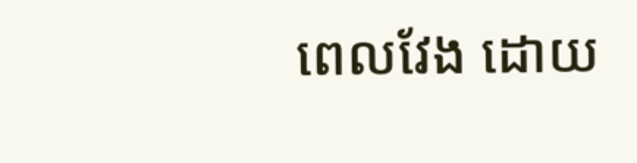ពេលវែង ដោយ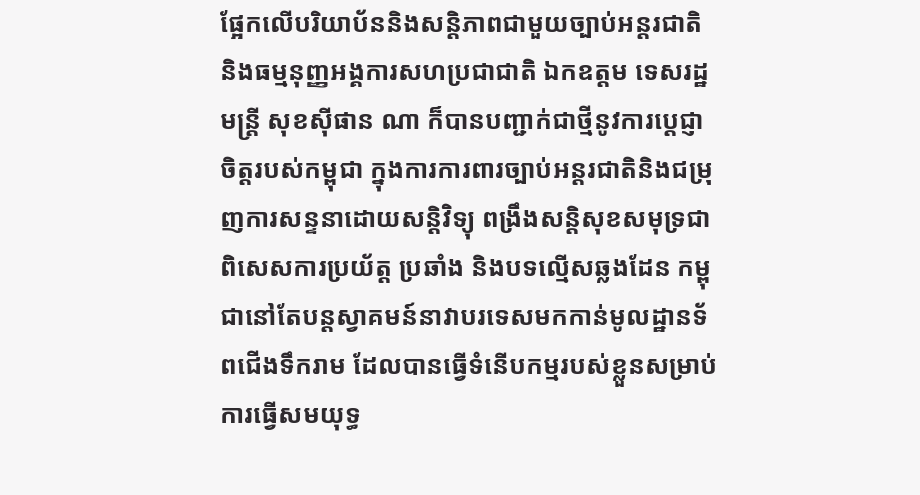ផ្អែកលើបរិយាប័ននិងសន្តិភាពជាមួយច្បាប់អន្តរជាតិ និងធម្មនុញ្ញអង្គការសហប្រជាជាតិ ឯកឧត្តម ទេសរដ្ឋមន្ត្រី សុខស៊ីផាន ណា ក៏បានបញ្ជាក់ជាថ្មីនូវការប្ដេជ្ញាចិត្តរបស់កម្ពុជា ក្នុងការការពារច្បាប់អន្តរជាតិនិងជម្រុញការសន្ទនាដោយសន្តិវិទ្យុ ពង្រឹងសន្តិសុខសមុទ្រជាពិសេសការប្រយ័ត្ត ប្រឆាំង និងបទល្មើសឆ្លងដែន កម្ពុជានៅតែបន្តស្វាគមន៍នាវាបរទេសមកកាន់មូលដ្ឋានទ័ពជើងទឹករាម ដែលបានធ្វើទំនើបកម្មរបស់ខ្លួនសម្រាប់ការធ្វើសមយុទ្ធ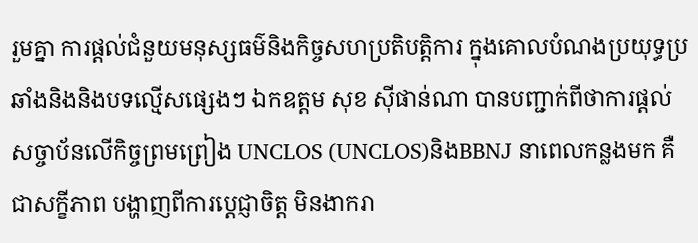រួមគ្នា ការផ្ដល់ជំនួយមនុស្សធម៌និងកិច្ចសហប្រតិបត្តិការ ក្នុងគោលបំណងប្រយុទ្ធប្រឆាំងនិងនិងបទល្មើសផ្សេងៗ ឯកឧត្តម សុខ ស៊ីផាន់ណា បានបញ្ជាក់ពីថាការផ្ដល់សច្ចាប័នលើកិច្ចព្រមព្រៀង UNCLOS (UNCLOS)និងBBNJ នាពេលកន្លងមក គឺជាសក្ខីភាព បង្ហាញពីការប្តេជ្ញាចិត្ត មិនងាករា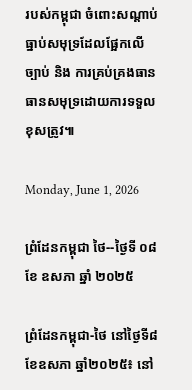របស់កម្ពុជា ចំពោះសណ្ដាប់ធ្នាប់សមុទ្រដែលផ្អែកលើច្បាប់ និង ការគ្រប់គ្រងធានធានសមុទ្រដោយការទទួលខុសត្រូវ៕

Monday, June 1, 2026

ព្រំដែនកម្ពុជា ថៃ--ថ្ងៃទី ០៨ ខែ ឧសភា ឆ្នាំ ២០២៥

ព្រំដែនកម្ពុជា-ថៃ នៅថ្ងៃទី៨ ខែឧសភា ឆ្នាំ២០២៥៖ នៅ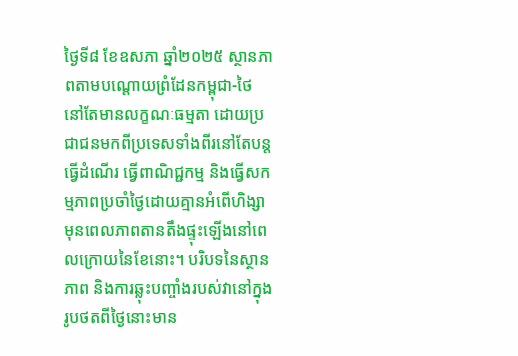ថ្ងៃទី៨ ខែឧសភា ឆ្នាំ២០២៥ ស្ថានភាពតាមបណ្តោយព្រំដែនកម្ពុជា-ថៃ នៅតែមានលក្ខណៈធម្មតា ដោយប្រជាជនមកពីប្រទេសទាំងពីរនៅតែបន្តធ្វើដំណើរ ធ្វើពាណិជ្ជកម្ម និងធ្វើសកម្មភាពប្រចាំថ្ងៃដោយគ្មានអំពើហិង្សា មុនពេលភាពតានតឹងផ្ទុះឡើងនៅពេលក្រោយនៃខែនោះ។ បរិបទនៃស្ថានភាព និងការឆ្លុះបញ្ចាំងរបស់វានៅក្នុងរូបថតពីថ្ងៃនោះមាន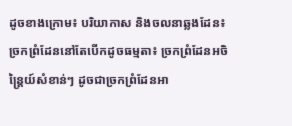ដូចខាងក្រោម៖ បរិយាកាស និងចលនាឆ្លងដែន៖ ច្រកព្រំដែននៅតែបើកដូចធម្មតា៖ ច្រកព្រំដែនអចិន្ត្រៃយ៍សំខាន់ៗ ដូចជាច្រកព្រំដែនអា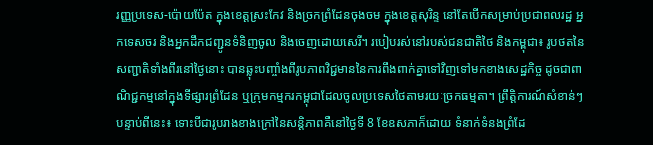រញ្ញប្រទេស-ប៉ោយប៉ែត ក្នុងខេត្តស្រះកែវ និងច្រកព្រំដែនចុងចម ក្នុងខេត្តសុរិន្ទ នៅតែបើកសម្រាប់ប្រជាពលរដ្ឋ អ្នកទេសចរ និងអ្នកដឹកជញ្ជូនទំនិញចូល និងចេញដោយសេរី។ របៀបរស់នៅរបស់ជនជាតិថៃ និងកម្ពុជា៖ រូបថតនៃសញ្ជាតិទាំងពីរនៅថ្ងៃនោះ បានឆ្លុះបញ្ចាំងពីរូបភាពវិជ្ជមាននៃការពឹងពាក់គ្នាទៅវិញទៅមកខាងសេដ្ឋកិច្ច ដូចជាពាណិជ្ជកម្មនៅក្នុងទីផ្សារព្រំដែន ឬក្រុមកម្មករកម្ពុជាដែលចូលប្រទេសថៃតាមរយៈច្រកធម្មតា។ ព្រឹត្តិការណ៍សំខាន់ៗបន្ទាប់ពីនេះ៖ ទោះបីជារូបរាងខាងក្រៅនៃសន្តិភាពគឺនៅថ្ងៃទី 8 ខែឧសភាក៏ដោយ ទំនាក់ទំនងព្រំដែ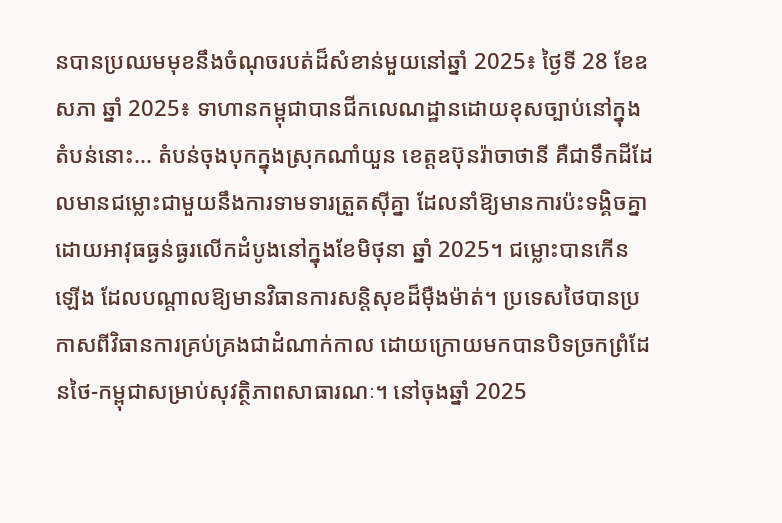នបានប្រឈមមុខនឹងចំណុចរបត់ដ៏សំខាន់មួយនៅឆ្នាំ 2025៖ ថ្ងៃទី 28 ខែឧសភា ឆ្នាំ 2025៖ ទាហានកម្ពុជាបានជីកលេណដ្ឋានដោយខុសច្បាប់នៅក្នុងតំបន់នោះ... តំបន់ចុងបុកក្នុងស្រុកណាំយួន ខេត្តឧប៊ុនរ៉ាចាថានី គឺជាទឹកដីដែលមានជម្លោះជាមួយនឹងការទាមទារត្រួតស៊ីគ្នា ដែលនាំឱ្យមានការប៉ះទង្គិចគ្នាដោយអាវុធធ្ងន់ធ្ងរលើកដំបូងនៅក្នុងខែមិថុនា ឆ្នាំ 2025។ ជម្លោះបានកើនឡើង ដែលបណ្តាលឱ្យមានវិធានការសន្តិសុខដ៏ម៉ឺងម៉ាត់។ ប្រទេសថៃបានប្រកាសពីវិធានការគ្រប់គ្រងជាដំណាក់កាល ដោយក្រោយមកបានបិទច្រកព្រំដែនថៃ-កម្ពុជាសម្រាប់សុវត្ថិភាពសាធារណៈ។ នៅចុងឆ្នាំ 2025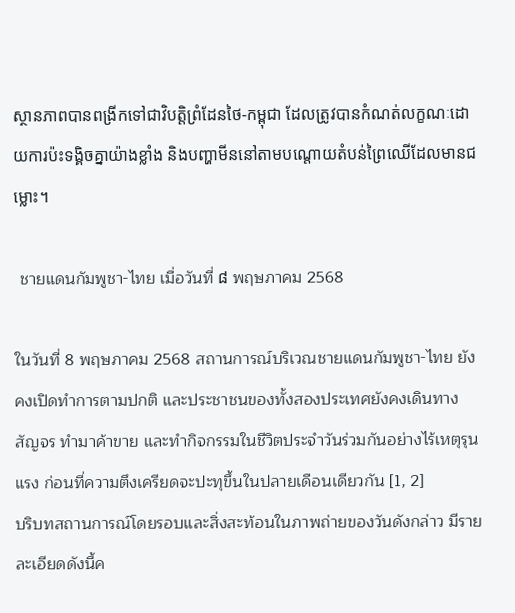ស្ថានភាពបានពង្រីកទៅជាវិបត្តិព្រំដែនថៃ-កម្ពុជា ដែលត្រូវបានកំណត់លក្ខណៈដោយការប៉ះទង្គិចគ្នាយ៉ាងខ្លាំង និងបញ្ហាមីននៅតាមបណ្តោយតំបន់ព្រៃឈើដែលមានជម្លោះ។

 ชายแดนกัมพูชา-ไทย เมื่อวันที่ ៨ พฤษภาคม 2568

ในวันที่ 8 พฤษภาคม 2568 สถานการณ์บริเวณชายแดนกัมพูชา-ไทย ยังคงเปิดทำการตามปกติ และประชาชนของทั้งสองประเทศยังคงเดินทางสัญจร ทำมาค้าขาย และทำกิจกรรมในชีวิตประจำวันร่วมกันอย่างไร้เหตุรุนแรง ก่อนที่ความตึงเครียดจะปะทุขึ้นในปลายเดือนเดียวกัน [1, 2]
บริบทสถานการณ์โดยรอบและสิ่งสะท้อนในภาพถ่ายของวันดังกล่าว มีรายละเอียดดังนี้ค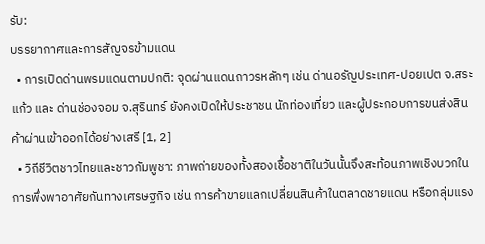รับ:
บรรยากาศและการสัญจรข้ามแดน
  • การเปิดด่านพรมแดนตามปกติ: จุดผ่านแดนถาวรหลักๆ เช่น ด่านอรัญประเทศ-ปอยเปต จ.สระแก้ว และ ด่านช่องจอม จ.สุรินทร์ ยังคงเปิดให้ประชาชน นักท่องเที่ยว และผู้ประกอบการขนส่งสินค้าผ่านเข้าออกได้อย่างเสรี [1, 2]
  • วิถีชีวิตชาวไทยและชาวกัมพูชา: ภาพถ่ายของทั้งสองเชื้อชาติในวันนั้นจึงสะท้อนภาพเชิงบวกในการพึ่งพาอาศัยกันทางเศรษฐกิจ เช่น การค้าขายแลกเปลี่ยนสินค้าในตลาดชายแดน หรือกลุ่มแรง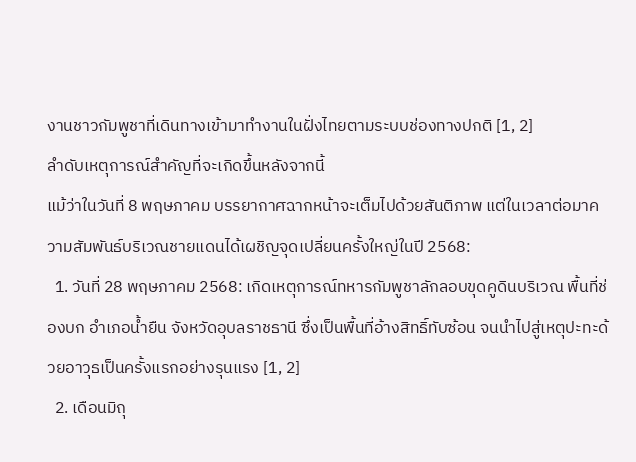งานชาวกัมพูชาที่เดินทางเข้ามาทำงานในฝั่งไทยตามระบบช่องทางปกติ [1, 2]
ลำดับเหตุการณ์สำคัญที่จะเกิดขึ้นหลังจากนี้
แม้ว่าในวันที่ 8 พฤษภาคม บรรยากาศฉากหน้าจะเต็มไปด้วยสันติภาพ แต่ในเวลาต่อมาความสัมพันธ์บริเวณชายแดนได้เผชิญจุดเปลี่ยนครั้งใหญ่ในปี 2568:
  1. วันที่ 28 พฤษภาคม 2568: เกิดเหตุการณ์ทหารกัมพูชาลักลอบขุดคูดินบริเวณ พื้นที่ช่องบก อำเภอน้ำยืน จังหวัดอุบลราชธานี ซึ่งเป็นพื้นที่อ้างสิทธิ์ทับซ้อน จนนำไปสู่เหตุปะทะด้วยอาวุธเป็นครั้งแรกอย่างรุนแรง [1, 2]
  2. เดือนมิถุ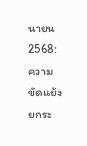นายน 2568: ความขัดแย้งยกระ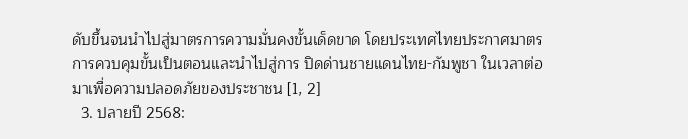ดับขึ้นจนนำไปสู่มาตรการความมั่นคงขั้นเด็ดขาด โดยประเทศไทยประกาศมาตรการควบคุมขั้นเป็นตอนและนำไปสู่การ ปิดด่านชายแดนไทย-กัมพูชา ในเวลาต่อมาเพื่อความปลอดภัยของประชาชน [1, 2]
  3. ปลายปี 2568: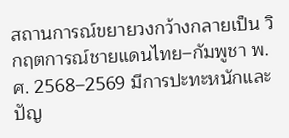สถานการณ์ขยายวงกว้างกลายเป็น วิกฤตการณ์ชายแดนไทย–กัมพูชา พ.ศ. 2568–2569 มีการปะทะหนักและปัญ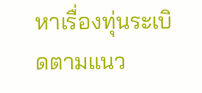หาเรื่องทุ่นระเบิดตามแนว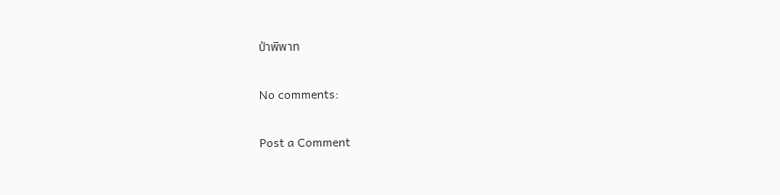ป่าพิพาท

No comments:

Post a Comment